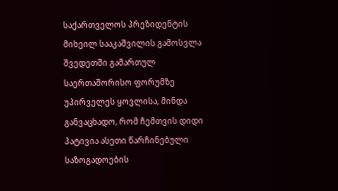საქართველოს პრეზიდენტის მიხეილ სააკაშვილის გამოსვლა შვედეთში გამართულ საერთაშორისო ფორუმზე
უპირველეს ყოვლისა, მინდა განვაცხადო, რომ ჩემთვის დიდი პატივია ასეთი წარჩინებული საზოგადოების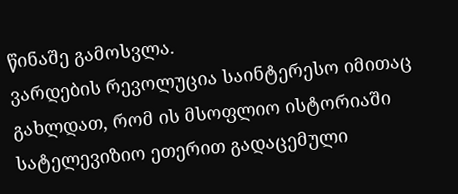წინაშე გამოსვლა.
ვარდების რევოლუცია საინტერესო იმითაც გახლდათ, რომ ის მსოფლიო ისტორიაში სატელევიზიო ეთერით გადაცემული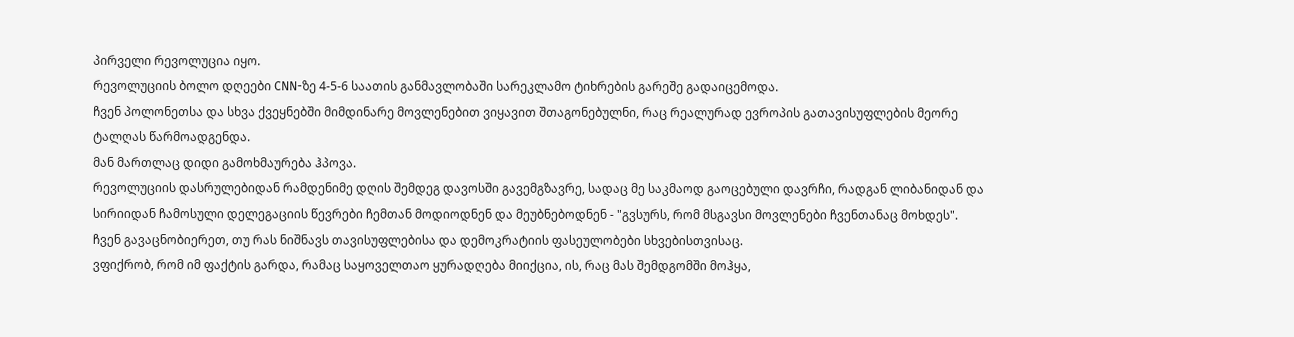პირველი რევოლუცია იყო.
რევოლუციის ბოლო დღეები CNN-ზე 4-5-6 საათის განმავლობაში სარეკლამო ტიხრების გარეშე გადაიცემოდა.
ჩვენ პოლონეთსა და სხვა ქვეყნებში მიმდინარე მოვლენებით ვიყავით შთაგონებულნი, რაც რეალურად ევროპის გათავისუფლების მეორე ტალღას წარმოადგენდა.
მან მართლაც დიდი გამოხმაურება ჰპოვა.
რევოლუციის დასრულებიდან რამდენიმე დღის შემდეგ დავოსში გავემგზავრე, სადაც მე საკმაოდ გაოცებული დავრჩი, რადგან ლიბანიდან და სირიიდან ჩამოსული დელეგაციის წევრები ჩემთან მოდიოდნენ და მეუბნებოდნენ - "გვსურს, რომ მსგავსი მოვლენები ჩვენთანაც მოხდეს".
ჩვენ გავაცნობიერეთ, თუ რას ნიშნავს თავისუფლებისა და დემოკრატიის ფასეულობები სხვებისთვისაც.
ვფიქრობ, რომ იმ ფაქტის გარდა, რამაც საყოველთაო ყურადღება მიიქცია, ის, რაც მას შემდგომში მოჰყა,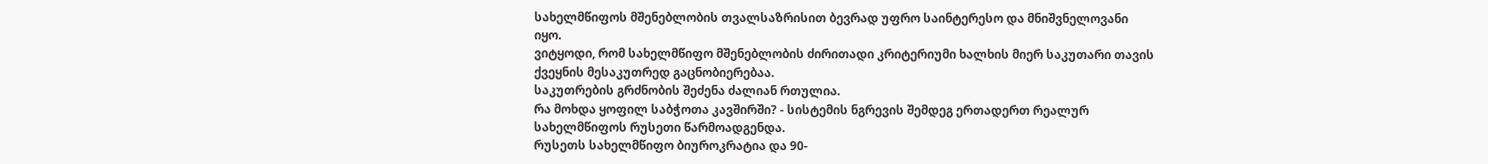სახელმწიფოს მშენებლობის თვალსაზრისით ბევრად უფრო საინტერესო და მნიშვნელოვანი იყო.
ვიტყოდი, რომ სახელმწიფო მშენებლობის ძირითადი კრიტერიუმი ხალხის მიერ საკუთარი თავის ქვეყნის მესაკუთრედ გაცნობიერებაა.
საკუთრების გრძნობის შეძენა ძალიან რთულია.
რა მოხდა ყოფილ საბჭოთა კავშირში? - სისტემის ნგრევის შემდეგ ერთადერთ რეალურ სახელმწიფოს რუსეთი წარმოადგენდა.
რუსეთს სახელმწიფო ბიუროკრატია და 90-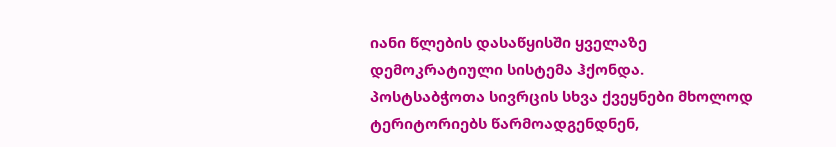იანი წლების დასაწყისში ყველაზე დემოკრატიული სისტემა ჰქონდა.
პოსტსაბჭოთა სივრცის სხვა ქვეყნები მხოლოდ ტერიტორიებს წარმოადგენდნენ,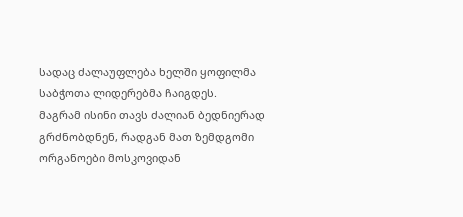სადაც ძალაუფლება ხელში ყოფილმა საბჭოთა ლიდერებმა ჩაიგდეს.
მაგრამ ისინი თავს ძალიან ბედნიერად გრძნობდნენ, რადგან მათ ზემდგომი ორგანოები მოსკოვიდან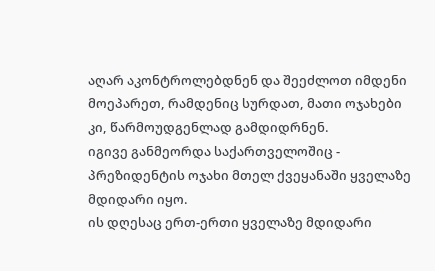აღარ აკონტროლებდნენ და შეეძლოთ იმდენი მოეპარეთ, რამდენიც სურდათ, მათი ოჯახები კი, წარმოუდგენლად გამდიდრნენ.
იგივე განმეორდა საქართველოშიც - პრეზიდენტის ოჯახი მთელ ქვეყანაში ყველაზე მდიდარი იყო.
ის დღესაც ერთ-ერთი ყველაზე მდიდარი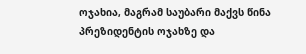ოჯახია, მაგრამ საუბარი მაქვს წინა პრეზიდენტის ოჯახზე და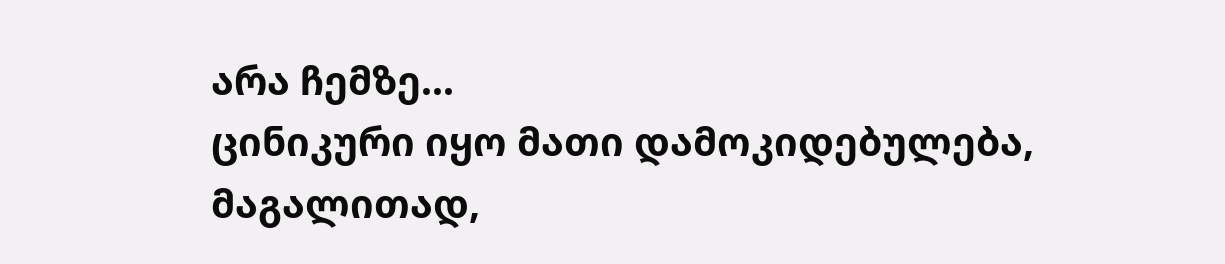არა ჩემზე...
ცინიკური იყო მათი დამოკიდებულება, მაგალითად,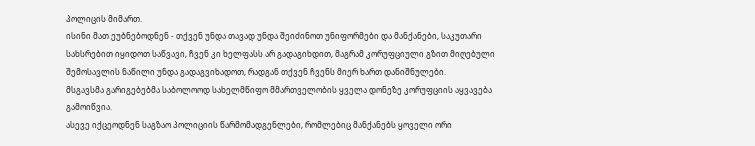პოლიცის მიმართ.
ისინი მათ ეუბნებოდნენ - თქვენ უნდა თავად უნდა შეიძინოთ უნიფორმები და მანქანები, საკუთარი სახსრებით იყიდოთ საწვავი, ჩვენ კი ხელფასს არ გადაგიხდით, მაგრამ კორუფციული გზით მიღებული შემოსავლის ნაწილი უნდა გადაგვიხადოთ, რადგან თქვენ ჩვენს მიერ ხართ დანიშნულები.
მსგავსმა გარიგებებმა საბოლოოდ სახელმწიფო მმართველობის ყველა დონეზე კორუფციის აყვავება გამოიწვია.
ასევე იქცეოდნენ საგზაო პოლიციის წარმომადგენლები, რომლებიც მანქანებს ყოველი ორი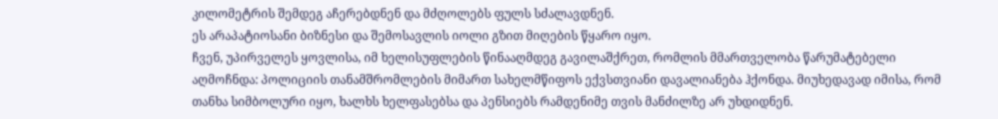კილომეტრის შემდეგ აჩერებდნენ და მძღოლებს ფულს სძალავდნენ.
ეს არაპატიოსანი ბიზნესი და შემოსავლის იოლი გზით მიღების წყარო იყო.
ჩვენ, უპირველეს ყოვლისა, იმ ხელისუფლების წინააღმდეგ გავილაშქრეთ, რომლის მმართველობა წარუმატებელი აღმოჩნდა: პოლიციის თანამშრომლების მიმართ სახელმწიფოს ექვსთვიანი დავალიანება ჰქონდა. მიუხედავად იმისა, რომ თანხა სიმბოლური იყო, ხალხს ხელფასებსა და პენსიებს რამდენიმე თვის მანძილზე არ უხდიდნენ.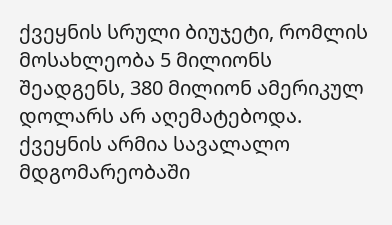ქვეყნის სრული ბიუჯეტი, რომლის მოსახლეობა 5 მილიონს შეადგენს, 380 მილიონ ამერიკულ დოლარს არ აღემატებოდა.
ქვეყნის არმია სავალალო მდგომარეობაში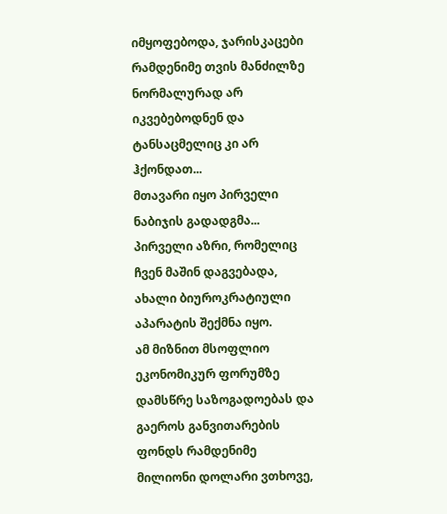იმყოფებოდა, ჯარისკაცები რამდენიმე თვის მანძილზე ნორმალურად არ იკვებებოდნენ და ტანსაცმელიც კი არ ჰქონდათ...
მთავარი იყო პირველი ნაბიჯის გადადგმა... პირველი აზრი, რომელიც ჩვენ მაშინ დაგვებადა, ახალი ბიუროკრატიული აპარატის შექმნა იყო.
ამ მიზნით მსოფლიო ეკონომიკურ ფორუმზე დამსწრე საზოგადოებას და გაეროს განვითარების ფონდს რამდენიმე მილიონი დოლარი ვთხოვე,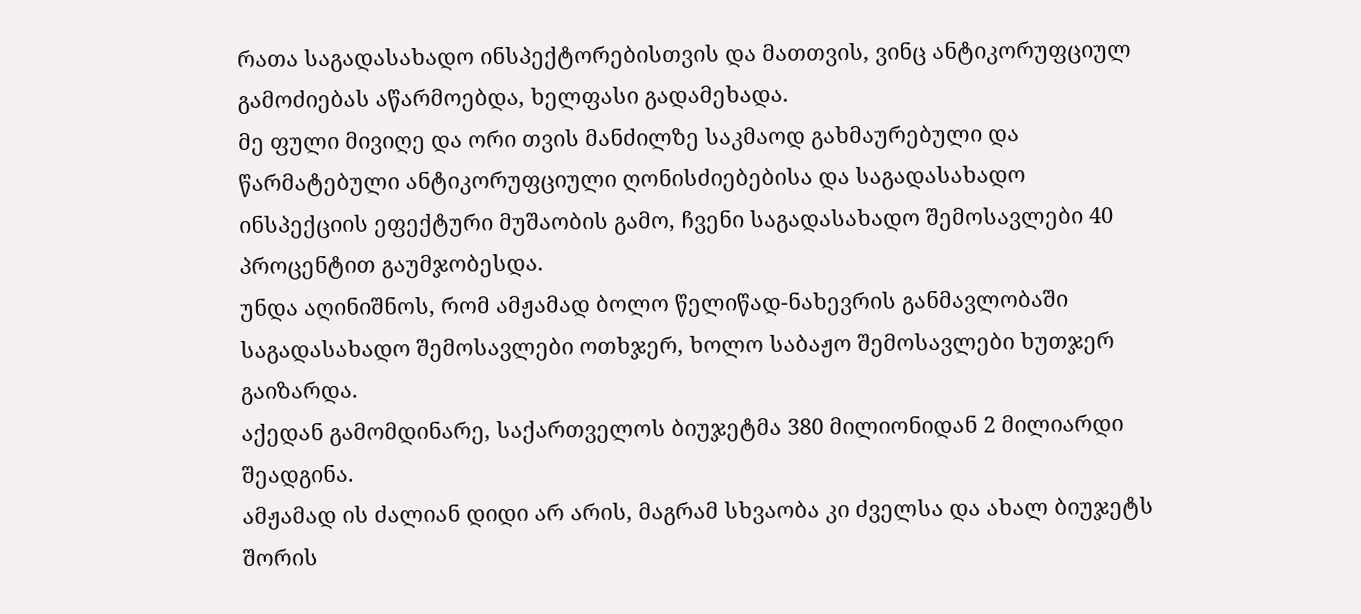რათა საგადასახადო ინსპექტორებისთვის და მათთვის, ვინც ანტიკორუფციულ გამოძიებას აწარმოებდა, ხელფასი გადამეხადა.
მე ფული მივიღე და ორი თვის მანძილზე საკმაოდ გახმაურებული და წარმატებული ანტიკორუფციული ღონისძიებებისა და საგადასახადო ინსპექციის ეფექტური მუშაობის გამო, ჩვენი საგადასახადო შემოსავლები 40 პროცენტით გაუმჯობესდა.
უნდა აღინიშნოს, რომ ამჟამად ბოლო წელიწად-ნახევრის განმავლობაში საგადასახადო შემოსავლები ოთხჯერ, ხოლო საბაჟო შემოსავლები ხუთჯერ გაიზარდა.
აქედან გამომდინარე, საქართველოს ბიუჯეტმა 380 მილიონიდან 2 მილიარდი შეადგინა.
ამჟამად ის ძალიან დიდი არ არის, მაგრამ სხვაობა კი ძველსა და ახალ ბიუჯეტს შორის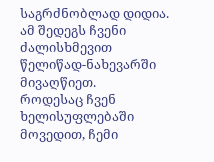საგრძნობლად დიდია.
ამ შედეგს ჩვენი ძალისხმევით წელიწად-ნახევარში მივაღწიეთ.
როდესაც ჩვენ ხელისუფლებაში მოვედით, ჩემი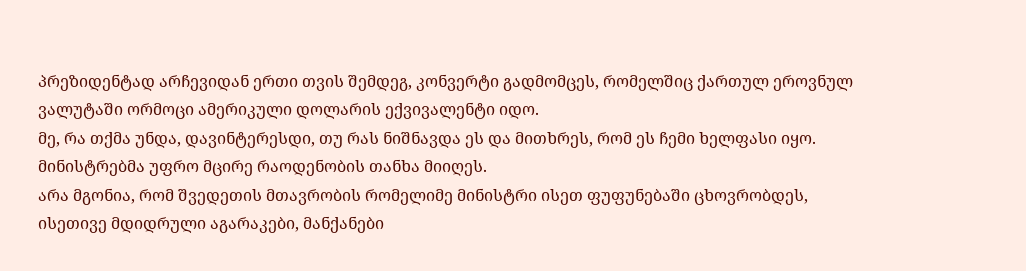პრეზიდენტად არჩევიდან ერთი თვის შემდეგ, კონვერტი გადმომცეს, რომელშიც ქართულ ეროვნულ ვალუტაში ორმოცი ამერიკული დოლარის ექვივალენტი იდო.
მე, რა თქმა უნდა, დავინტერესდი, თუ რას ნიშნავდა ეს და მითხრეს, რომ ეს ჩემი ხელფასი იყო.
მინისტრებმა უფრო მცირე რაოდენობის თანხა მიიღეს.
არა მგონია, რომ შვედეთის მთავრობის რომელიმე მინისტრი ისეთ ფუფუნებაში ცხოვრობდეს, ისეთივე მდიდრული აგარაკები, მანქანები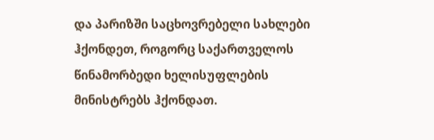და პარიზში საცხოვრებელი სახლები ჰქონდეთ, როგორც საქართველოს წინამორბედი ხელისუფლების მინისტრებს ჰქონდათ.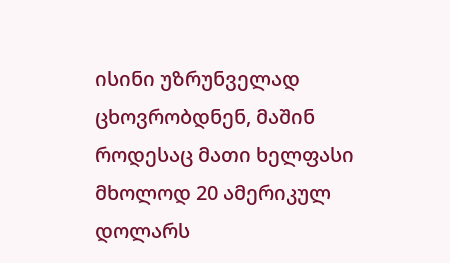ისინი უზრუნველად ცხოვრობდნენ, მაშინ როდესაც მათი ხელფასი მხოლოდ 20 ამერიკულ დოლარს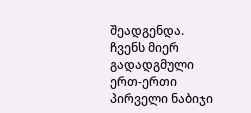შეადგენდა.
ჩვენს მიერ გადადგმული ერთ-ერთი პირველი ნაბიჯი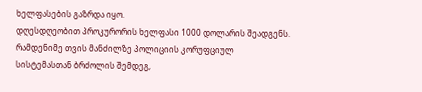ხელფასების გაზრდა იყო.
დღესდღეობით პროკურორის ხელფასი 1000 დოლარის შეადგენს.
რამდენიმე თვის მანძილზე პოლიციის კორუფციულ სისტემასთან ბრძოლის შემდეგ,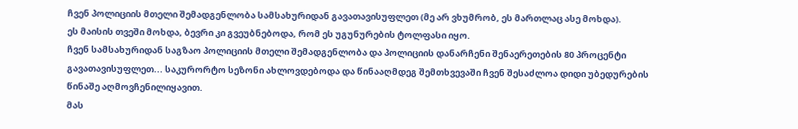ჩვენ პოლიციის მთელი შემადგენლობა სამსახურიდან გავათავისუფლეთ (მე არ ვხუმრობ, ეს მართლაც ასე მოხდა).
ეს მაისის თვეში მოხდა, ბევრი კი გვეუბნებოდა, რომ ეს უგუნურების ტოლფასი იყო.
ჩვენ სამსახურიდან საგზაო პოლიციის მთელი შემადგენლობა და პოლიციის დანარჩენი შენაერეთების 80 პროცენტი გავათავისუფლეთ... საკურორტო სეზონი ახლოვდებოდა და წინააღმდეგ შემთხვევაში ჩვენ შესაძლოა დიდი უბედურების წინაშე აღმოვჩენილიყავით.
მას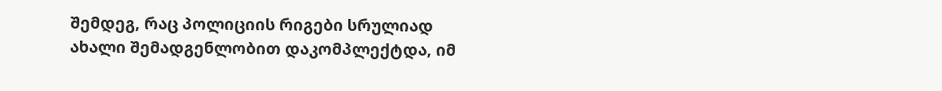შემდეგ, რაც პოლიციის რიგები სრულიად ახალი შემადგენლობით დაკომპლექტდა, იმ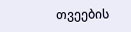თვეების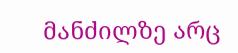მანძილზე არც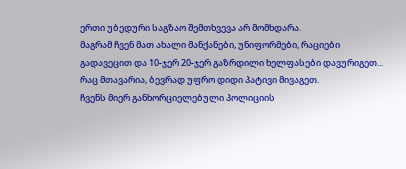ერთი უბედური საგზაო შემთხვევა არ მომხდარა.
მაგრამ ჩვენ მათ ახალი მანქანები, უნიფორმები, რაციები გადავეცით და 10-ჯერ 20-ჯერ გაზრდილი ხელფასები დავურიგეთ... რაც მთავარია, ბევრად უფრო დიდი პატივი მივაგეთ.
ჩვენს მიერ განხორციელებული პოლიციის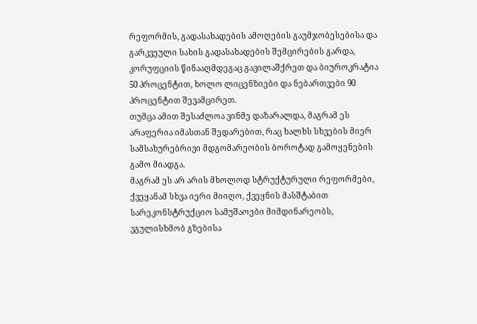რეფორმის, გადასახადების ამოღების გაუმჯობესებისა და გარკვეული სახის გადასახადების შემცირების გარდა, კორუფციის წინააღმდეგაც გავილაშქრეთ და ბიუროკრატია 50 პროცენტით, ხოლო ლიცენზიები და ნებართვები 90 პროცენტით შევამცირეთ.
თუმცა ამით შესაძლოა ვინმე დაზარალდა, მაგრამ ეს არაფერია იმასთან შედარებით, რაც ხალხს სხვების მიერ სამსახურებრივი მდგომარეობის ბოროტად გამოყენების გამო მიადგა.
მაგრამ ეს არ არის მხოლოდ სტრუქტურული რეფორმები, ქვეყანამ სხვა იერი მიიღო, ქვეყნის მასშტაბით სარეკონსტრუქციო სამუშაოები მიმდინარეობს, ვგულისხმობ გზებისა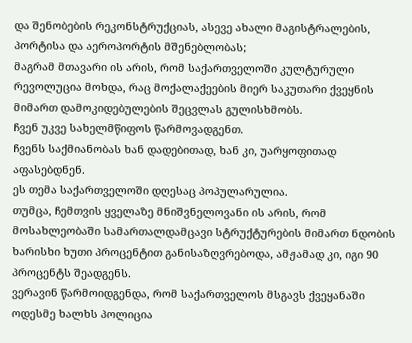და შენობების რეკონსტრუქციას, ასევე ახალი მაგისტრალების, პორტისა და აეროპორტის მშენებლობას;
მაგრამ მთავარი ის არის, რომ საქართველოში კულტურული რევოლუცია მოხდა, რაც მოქალაქეების მიერ საკუთარი ქვეყნის მიმართ დამოკიდებულების შეცვლას გულისხმობს.
ჩვენ უკვე სახელმწიფოს წარმოვადგენთ.
ჩვენს საქმიანობას ხან დადებითად, ხან კი, უარყოფითად აფასებდნენ.
ეს თემა საქართველოში დღესაც პოპულარულია.
თუმცა, ჩემთვის ყველაზე მნიშვნელოვანი ის არის, რომ მოსახლეობაში სამართალდამცავი სტრუქტურების მიმართ ნდობის ხარისხი ხუთი პროცენტით განისაზღვრებოდა, ამჟამად კი, იგი 90 პროცენტს შეადგენს.
ვერავინ წარმოიდგენდა, რომ საქართველოს მსგავს ქვეყანაში ოდესმე ხალხს პოლიცია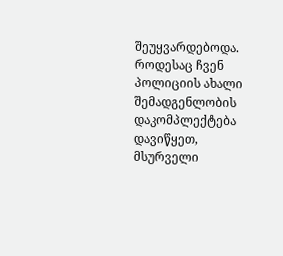შეუყვარდებოდა.
როდესაც ჩვენ პოლიციის ახალი შემადგენლობის დაკომპლექტება დავიწყეთ, მსურველი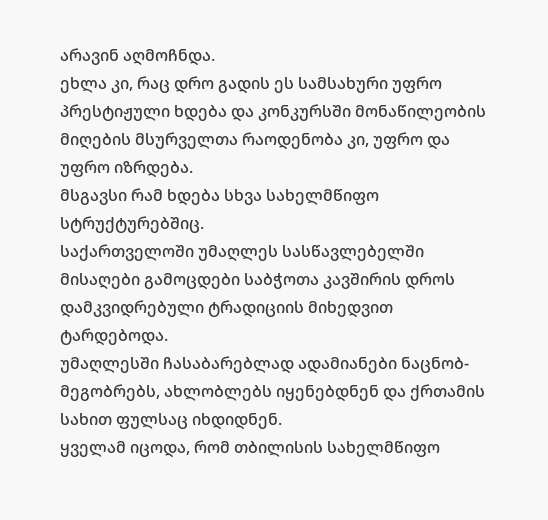არავინ აღმოჩნდა.
ეხლა კი, რაც დრო გადის ეს სამსახური უფრო პრესტიჟული ხდება და კონკურსში მონაწილეობის მიღების მსურველთა რაოდენობა კი, უფრო და უფრო იზრდება.
მსგავსი რამ ხდება სხვა სახელმწიფო სტრუქტურებშიც.
საქართველოში უმაღლეს სასწავლებელში მისაღები გამოცდები საბჭოთა კავშირის დროს დამკვიდრებული ტრადიციის მიხედვით ტარდებოდა.
უმაღლესში ჩასაბარებლად ადამიანები ნაცნობ-მეგობრებს, ახლობლებს იყენებდნენ და ქრთამის სახით ფულსაც იხდიდნენ.
ყველამ იცოდა, რომ თბილისის სახელმწიფო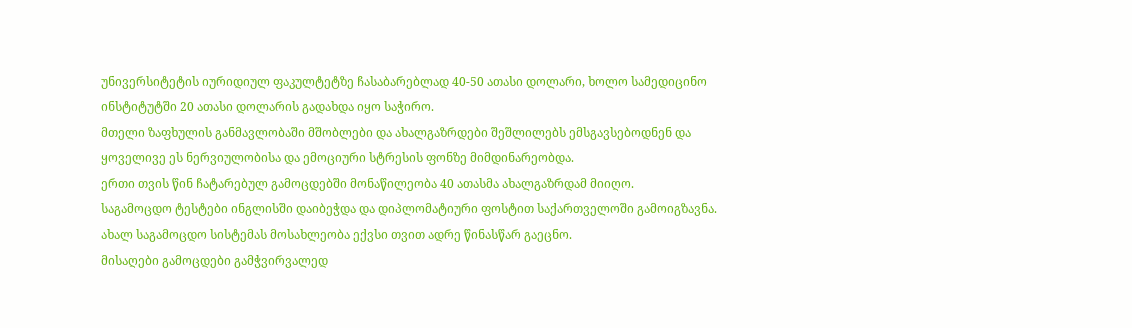უნივერსიტეტის იურიდიულ ფაკულტეტზე ჩასაბარებლად 40-50 ათასი დოლარი, ხოლო სამედიცინო ინსტიტუტში 20 ათასი დოლარის გადახდა იყო საჭირო.
მთელი ზაფხულის განმავლობაში მშობლები და ახალგაზრდები შეშლილებს ემსგავსებოდნენ და ყოველივე ეს ნერვიულობისა და ემოციური სტრესის ფონზე მიმდინარეობდა.
ერთი თვის წინ ჩატარებულ გამოცდებში მონაწილეობა 40 ათასმა ახალგაზრდამ მიიღო.
საგამოცდო ტესტები ინგლისში დაიბეჭდა და დიპლომატიური ფოსტით საქართველოში გამოიგზავნა.
ახალ საგამოცდო სისტემას მოსახლეობა ექვსი თვით ადრე წინასწარ გაეცნო.
მისაღები გამოცდები გამჭვირვალედ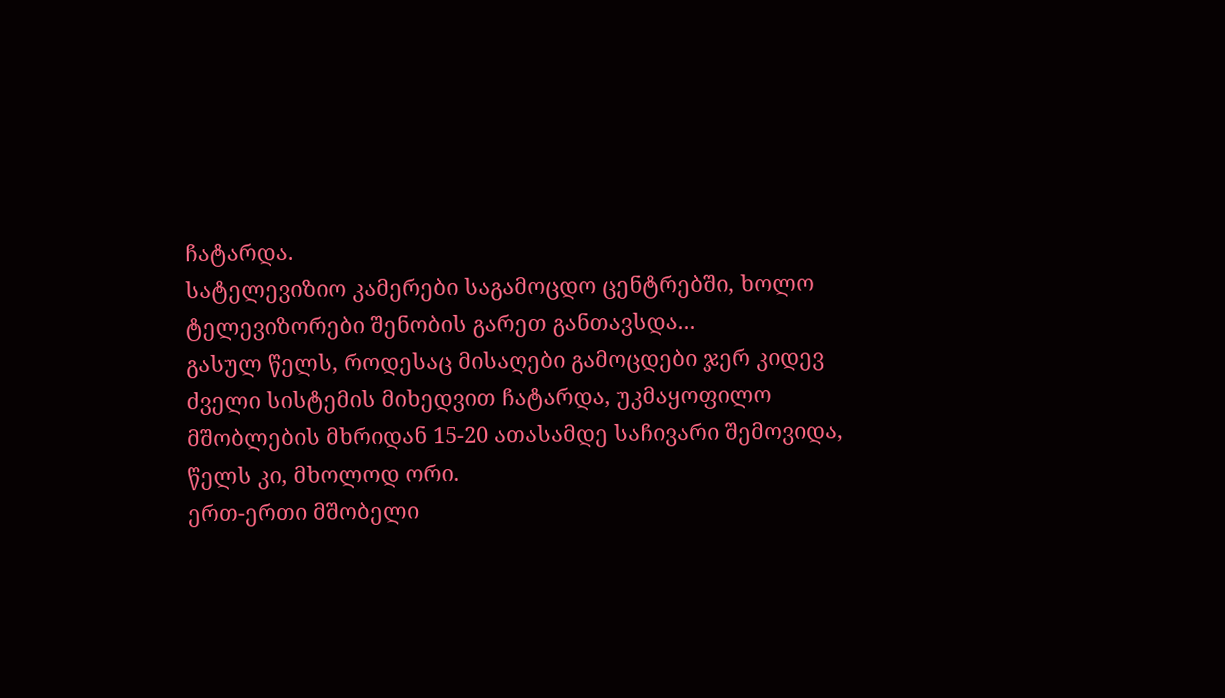ჩატარდა.
სატელევიზიო კამერები საგამოცდო ცენტრებში, ხოლო ტელევიზორები შენობის გარეთ განთავსდა...
გასულ წელს, როდესაც მისაღები გამოცდები ჯერ კიდევ ძველი სისტემის მიხედვით ჩატარდა, უკმაყოფილო მშობლების მხრიდან 15-20 ათასამდე საჩივარი შემოვიდა, წელს კი, მხოლოდ ორი.
ერთ-ერთი მშობელი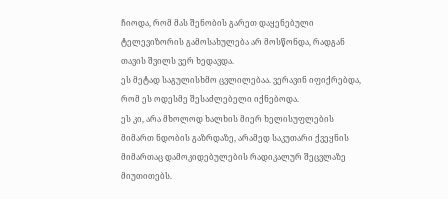ჩიოდა, რომ მას შენობის გარეთ დაყენებული ტელევიზორის გამოსახულება არ მოსწონდა, რადგან თავის შვილს ვერ ხედავდა.
ეს მეტად საგულისხმო ცვლილებაა. ვერავინ იფიქრებდა, რომ ეს ოდესმე შესაძლებელი იქნებოდა.
ეს კი, არა მხოლოდ ხალხის მიერ ხელისუფლების მიმართ ნდობის გაზრდაზე, არამედ საკუთარი ქვეყნის მიმართაც დამოკიდებულების რადიკალურ შეცვლაზე მიუთითებს.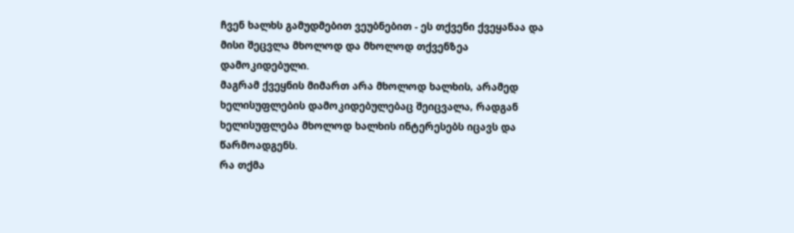ჩვენ ხალხს გამუდმებით ვეუბნებით - ეს თქვენი ქვეყანაა და მისი შეცვლა მხოლოდ და მხოლოდ თქვენზეა დამოკიდებული.
მაგრამ ქვეყნის მიმართ არა მხოლოდ ხალხის, არამედ ხელისუფლების დამოკიდებულებაც შეიცვალა, რადგან ხელისუფლება მხოლოდ ხალხის ინტერესებს იცავს და წარმოადგენს.
რა თქმა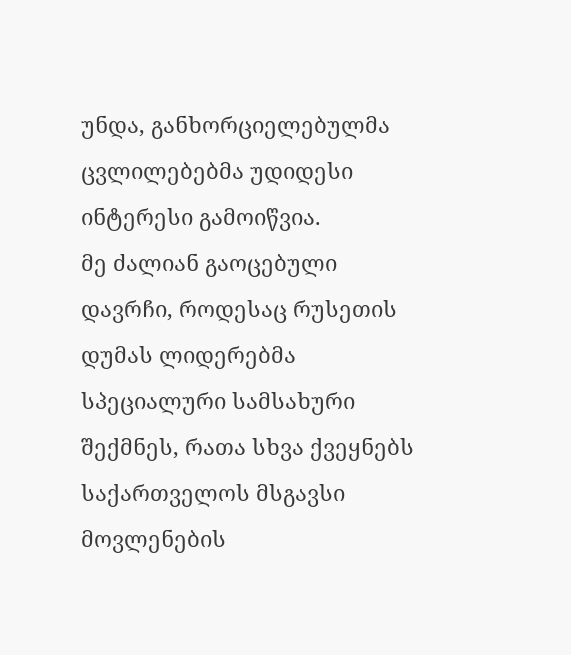უნდა, განხორციელებულმა ცვლილებებმა უდიდესი ინტერესი გამოიწვია.
მე ძალიან გაოცებული დავრჩი, როდესაც რუსეთის დუმას ლიდერებმა სპეციალური სამსახური შექმნეს, რათა სხვა ქვეყნებს საქართველოს მსგავსი მოვლენების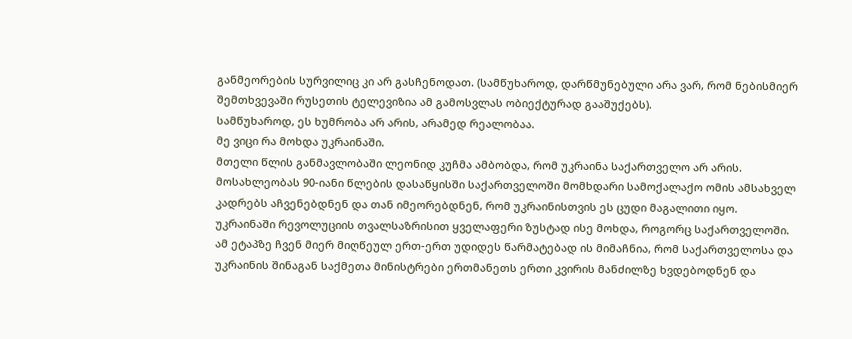განმეორების სურვილიც კი არ გასჩენოდათ. (სამწუხაროდ, დარწმუნებული არა ვარ, რომ ნებისმიერ შემთხვევაში რუსეთის ტელევიზია ამ გამოსვლას ობიექტურად გააშუქებს).
სამწუხაროდ, ეს ხუმრობა არ არის, არამედ რეალობაა.
მე ვიცი რა მოხდა უკრაინაში.
მთელი წლის განმავლობაში ლეონიდ კუჩმა ამბობდა, რომ უკრაინა საქართველო არ არის.
მოსახლეობას 90-იანი წლების დასაწყისში საქართველოში მომხდარი სამოქალაქო ომის ამსახველ კადრებს აჩვენებდნენ და თან იმეორებდნენ, რომ უკრაინისთვის ეს ცუდი მაგალითი იყო.
უკრაინაში რევოლუციის თვალსაზრისით ყველაფერი ზუსტად ისე მოხდა, როგორც საქართველოში.
ამ ეტაპზე ჩვენ მიერ მიღწეულ ერთ-ერთ უდიდეს წარმატებად ის მიმაჩნია, რომ საქართველოსა და უკრაინის შინაგან საქმეთა მინისტრები ერთმანეთს ერთი კვირის მანძილზე ხვდებოდნენ და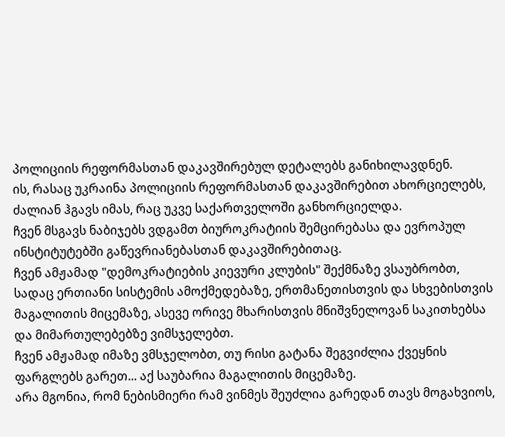პოლიციის რეფორმასთან დაკავშირებულ დეტალებს განიხილავდნენ.
ის, რასაც უკრაინა პოლიციის რეფორმასთან დაკავშირებით ახორციელებს, ძალიან ჰგავს იმას, რაც უკვე საქართველოში განხორციელდა.
ჩვენ მსგავს ნაბიჯებს ვდგამთ ბიუროკრატიის შემცირებასა და ევროპულ ინსტიტუტებში გაწევრიანებასთან დაკავშირებითაც.
ჩვენ ამჟამად "დემოკრატიების კიევური კლუბის" შექმნაზე ვსაუბრობთ, სადაც ერთიანი სისტემის ამოქმედებაზე, ერთმანეთისთვის და სხვებისთვის მაგალითის მიცემაზე, ასევე ორივე მხარისთვის მნიშვნელოვან საკითხებსა და მიმართულებებზე ვიმსჯელებთ.
ჩვენ ამჟამად იმაზე ვმსჯელობთ, თუ რისი გატანა შეგვიძლია ქვეყნის ფარგლებს გარეთ... აქ საუბარია მაგალითის მიცემაზე.
არა მგონია, რომ ნებისმიერი რამ ვინმეს შეუძლია გარედან თავს მოგახვიოს,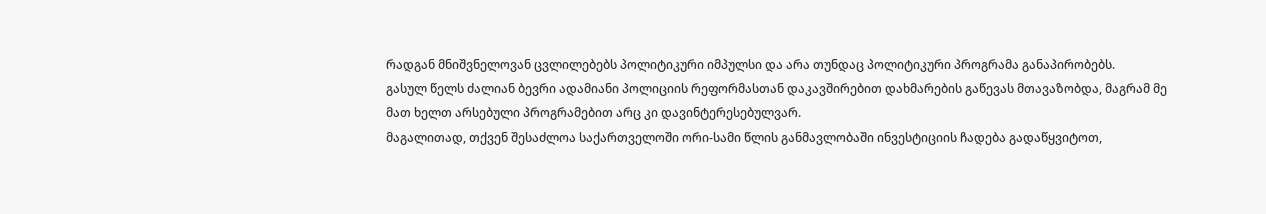რადგან მნიშვნელოვან ცვლილებებს პოლიტიკური იმპულსი და არა თუნდაც პოლიტიკური პროგრამა განაპირობებს.
გასულ წელს ძალიან ბევრი ადამიანი პოლიციის რეფორმასთან დაკავშირებით დახმარების გაწევას მთავაზობდა, მაგრამ მე მათ ხელთ არსებული პროგრამებით არც კი დავინტერესებულვარ.
მაგალითად, თქვენ შესაძლოა საქართველოში ორი-სამი წლის განმავლობაში ინვესტიციის ჩადება გადაწყვიტოთ,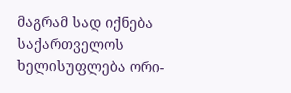მაგრამ სად იქნება საქართველოს ხელისუფლება ორი-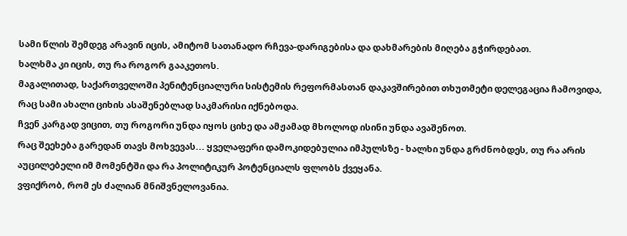სამი წლის შემდეგ არავინ იცის, ამიტომ სათანადო რჩევა-დარიგებისა და დახმარების მიღება გჭირდებათ.
ხალხმა კი იცის, თუ რა როგორ გააკეთოს.
მაგალითად, საქართველოში პენიტენციალური სისტემის რეფორმასთან დაკავშირებით თხუთმეტი დელეგაცია ჩამოვიდა, რაც სამი ახალი ციხის ასაშენებლად საკმარისი იქნებოდა.
ჩვენ კარგად ვიცით, თუ როგორი უნდა იყოს ციხე და ამჟამად მხოლოდ ისინი უნდა ავაშენოთ.
რაც შეეხება გარედან თავს მოხვევას... ყველაფერი დამოკიდებულია იმპულსზე - ხალხი უნდა გრძნობდეს, თუ რა არის აუცილებელი იმ მომენტში და რა პოლიტიკურ პოტენციალს ფლობს ქვეყანა.
ვფიქრობ, რომ ეს ძალიან მნიშვნელოვანია.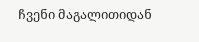ჩვენი მაგალითიდან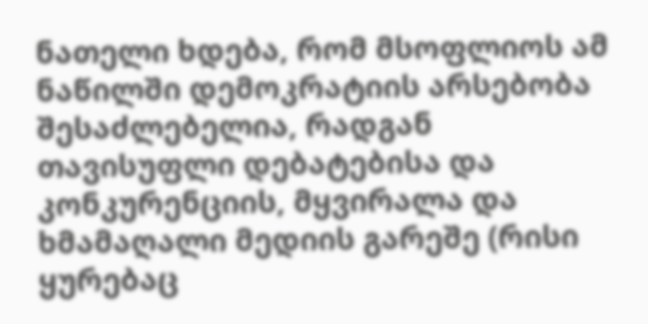ნათელი ხდება, რომ მსოფლიოს ამ ნაწილში დემოკრატიის არსებობა შესაძლებელია, რადგან თავისუფლი დებატებისა და კონკურენციის, მყვირალა და ხმამაღალი მედიის გარეშე (რისი ყურებაც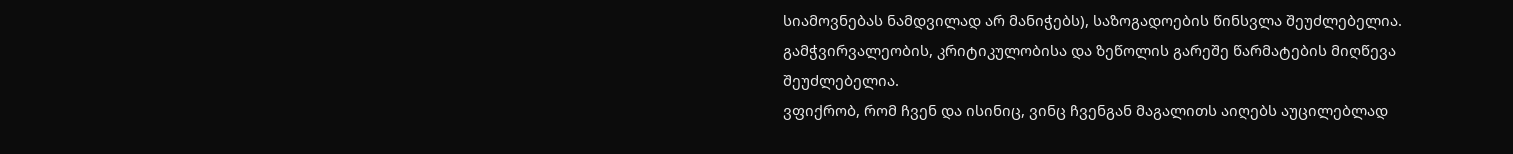სიამოვნებას ნამდვილად არ მანიჭებს), საზოგადოების წინსვლა შეუძლებელია.
გამჭვირვალეობის, კრიტიკულობისა და ზეწოლის გარეშე წარმატების მიღწევა შეუძლებელია.
ვფიქრობ, რომ ჩვენ და ისინიც, ვინც ჩვენგან მაგალითს აიღებს აუცილებლად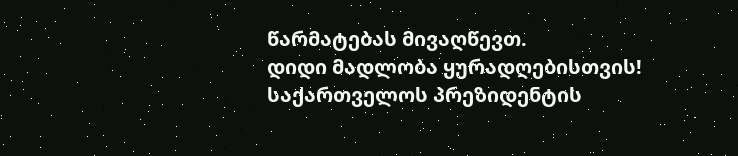წარმატებას მივაღწევთ.
დიდი მადლობა ყურადღებისთვის!
საქართველოს პრეზიდენტის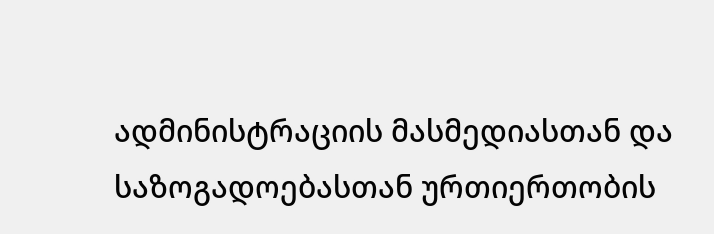ადმინისტრაციის მასმედიასთან და
საზოგადოებასთან ურთიერთობის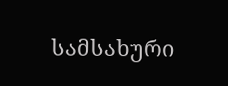სამსახური